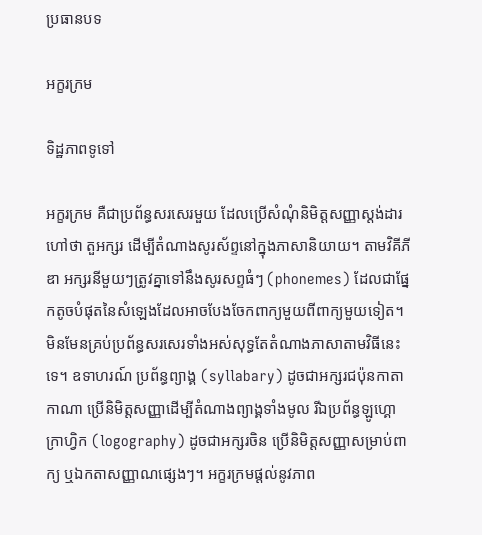ប្រធានបទ

អក្ខរក្រម

ទិដ្ឋភាពទូទៅ

អក្ខរក្រម គឺជាប្រព័ន្ធសរសេរមួយ ដែលប្រើសំណុំនិមិត្តសញ្ញាស្ដង់ដារ ហៅថា តួអក្សរ ដើម្បីតំណាងសូរស័ព្ទនៅក្នុងភាសានិយាយ។ តាមវិគីភីឌា អក្សរនីមួយៗត្រូវគ្នាទៅនឹងសូរសព្ទធំៗ (phonemes) ដែលជាផ្នែកតូចបំផុតនៃសំឡេងដែលអាចបែងចែកពាក្យមួយពីពាក្យមួយទៀត។ មិនមែនគ្រប់ប្រព័ន្ធសរសេរទាំងអស់សុទ្ធតែតំណាងភាសាតាមវិធីនេះទេ។ ឧទាហរណ៍ ប្រព័ន្ធព្យាង្គ (syllabary) ដូចជាអក្សរជប៉ុនកាតាកាណា ប្រើនិមិត្តសញ្ញាដើម្បីតំណាងព្យាង្គទាំងមូល រីឯប្រព័ន្ធឡូហ្គោក្រាហ្វិក (logography) ដូចជាអក្សរចិន ប្រើនិមិត្តសញ្ញាសម្រាប់ពាក្យ ឬឯកតាសញ្ញាណផ្សេងៗ។ អក្ខរក្រមផ្ដល់នូវភាព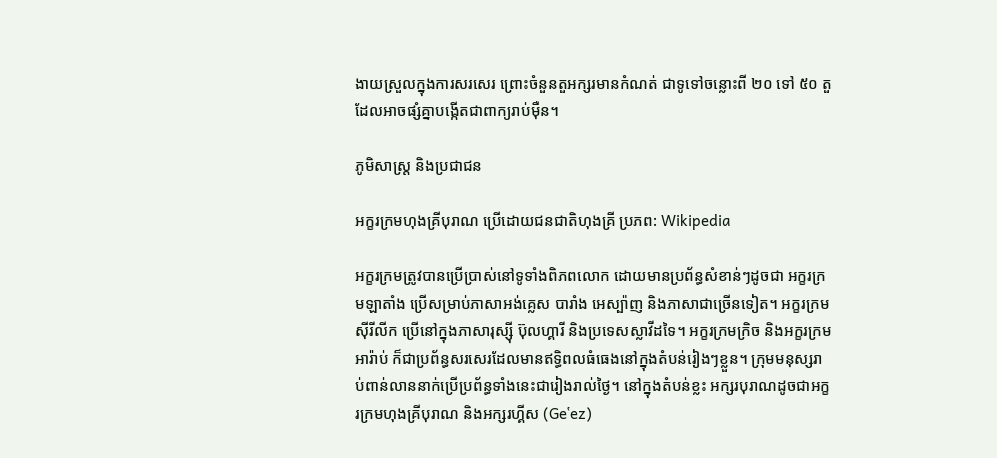ងាយស្រួលក្នុងការសរសេរ ព្រោះចំនួនតួអក្សរមានកំណត់ ជាទូទៅចន្លោះពី ២០ ទៅ ៥០ តួ ដែលអាចផ្សំគ្នាបង្កើតជាពាក្យរាប់ម៉ឺន។

ភូមិសាស្ត្រ និងប្រជាជន

អក្ខរក្រមហុងគ្រីបុរាណ ប្រើដោយជនជាតិហុងគ្រី ប្រភព: Wikipedia

អក្ខរក្រមត្រូវបានប្រើប្រាស់នៅទូទាំងពិភពលោក ដោយមានប្រព័ន្ធសំខាន់ៗដូចជា អក្ខរក្រមឡាតាំង ប្រើសម្រាប់ភាសាអង់គ្លេស បារាំង អេស្ប៉ាញ និងភាសាជាច្រើនទៀត។ អក្ខរក្រមស៊ីរីលីក ប្រើនៅក្នុងភាសារុស្ស៊ី ប៊ុលហ្គារី និងប្រទេសស្លាវីដទៃ។ អក្ខរក្រមក្រិច និងអក្ខរក្រមអារ៉ាប់ ក៏ជាប្រព័ន្ធសរសេរដែលមានឥទ្ធិពលធំធេងនៅក្នុងតំបន់រៀងៗខ្លួន។ ក្រុមមនុស្សរាប់ពាន់លាននាក់ប្រើប្រព័ន្ធទាំងនេះជារៀងរាល់ថ្ងៃ។ នៅក្នុងតំបន់ខ្លះ អក្សរបុរាណដូចជាអក្ខរក្រមហុងគ្រីបុរាណ និងអក្សរហ្គីស (Geʽez)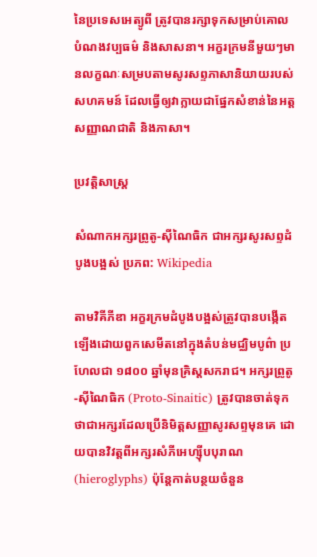នៃប្រទេសអេត្យូពី ត្រូវបានរក្សាទុកសម្រាប់គោលបំណងវប្បធម៌ និងសាសនា។ អក្ខរក្រមនីមួយៗមានលក្ខណៈសម្របតាមសូរសព្ទភាសានិយាយរបស់សហគមន៍ ដែលធ្វើឲ្យវាក្លាយជាផ្នែកសំខាន់នៃអត្តសញ្ញាណជាតិ និងភាសា។

ប្រវត្តិសាស្ត្រ

សំណាកអក្សរព្រូតូ-ស៊ីណៃធិក ជាអក្សរសូរសព្ទដំបូងបង្អស់ ប្រភព: Wikipedia

តាមវិគីភីឌា អក្ខរក្រមដំបូងបង្អស់ត្រូវបានបង្កើតឡើងដោយពួកសេមីតនៅក្នុងតំបន់មជ្ឈិមបូព៌ា ប្រហែលជា ១៨០០ ឆ្នាំមុនគ្រិស្តសករាជ។ អក្សរព្រូតូ-ស៊ីណៃធិក (Proto-Sinaitic) ត្រូវបានចាត់ទុកថាជាអក្សរដែលប្រើនិមិត្តសញ្ញាសូរសព្ទមុនគេ ដោយបានវិវត្តពីអក្សរសំភីអេហ្ស៊ីបបុរាណ (hieroglyphs) ប៉ុន្តែកាត់បន្ថយចំនួន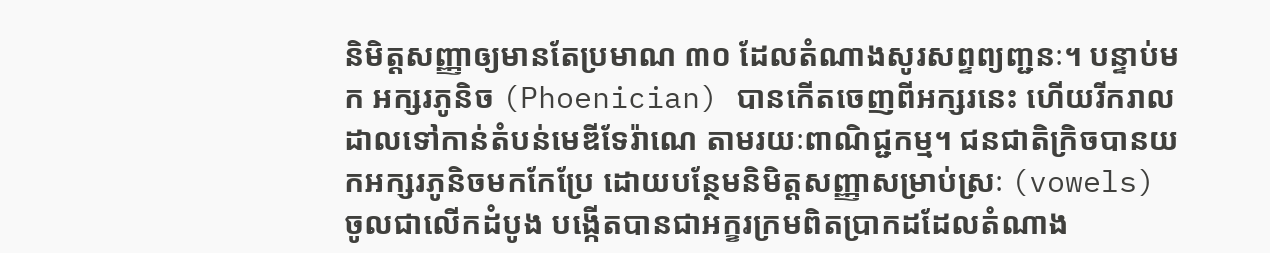និមិត្តសញ្ញាឲ្យមានតែប្រមាណ ៣០ ដែលតំណាងសូរសព្ទព្យញ្ជនៈ។ បន្ទាប់មក អក្សរភូនិច (Phoenician) បានកើតចេញពីអក្សរនេះ ហើយរីករាលដាលទៅកាន់តំបន់មេឌីទែរ៉ាណេ តាមរយៈពាណិជ្ជកម្ម។ ជនជាតិក្រិចបានយកអក្សរភូនិចមកកែប្រែ ដោយបន្ថែមនិមិត្តសញ្ញាសម្រាប់ស្រៈ (vowels) ចូលជាលើកដំបូង បង្កើតបានជាអក្ខរក្រមពិតប្រាកដដែលតំណាង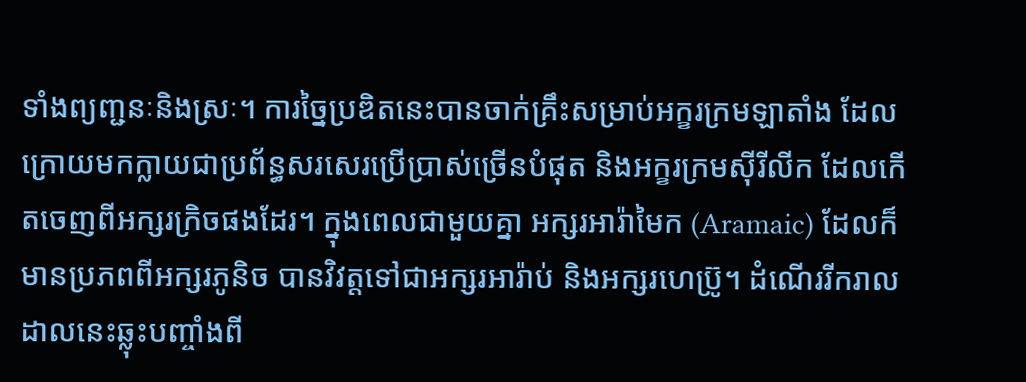ទាំងព្យញ្ជនៈនិងស្រៈ។ ការច្នៃប្រឌិតនេះបានចាក់គ្រឹះសម្រាប់អក្ខរក្រមឡាតាំង ដែលក្រោយមកក្លាយជាប្រព័ន្ធសរសេរប្រើប្រាស់ច្រើនបំផុត និងអក្ខរក្រមស៊ីរីលីក ដែលកើតចេញពីអក្សរក្រិចផងដែរ។ ក្នុងពេលជាមួយគ្នា អក្សរអារ៉ាមៃក (Aramaic) ដែលក៏មានប្រភពពីអក្សរភូនិច បានវិវត្តទៅជាអក្សរអារ៉ាប់ និងអក្សរហេប្រ៊ូ។ ដំណើររីករាលដាលនេះឆ្លុះបញ្ចាំងពី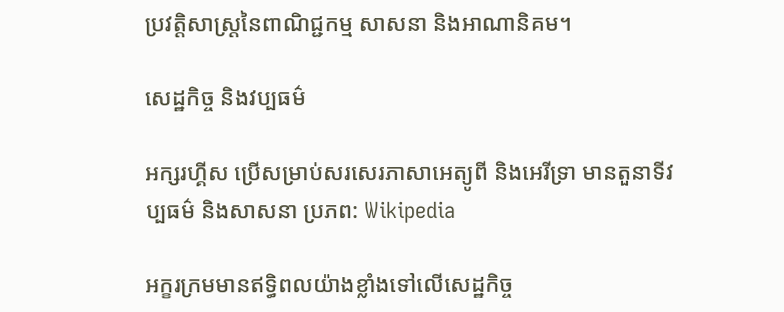ប្រវត្តិសាស្ត្រនៃពាណិជ្ជកម្ម សាសនា និងអាណានិគម។

សេដ្ឋកិច្ច និងវប្បធម៌

អក្សរហ្គីស ប្រើសម្រាប់សរសេរភាសាអេត្យូពី និងអេរីទ្រា មានតួនាទីវប្បធម៌ និងសាសនា ប្រភព: Wikipedia

អក្ខរក្រមមានឥទ្ធិពលយ៉ាងខ្លាំងទៅលើសេដ្ឋកិច្ច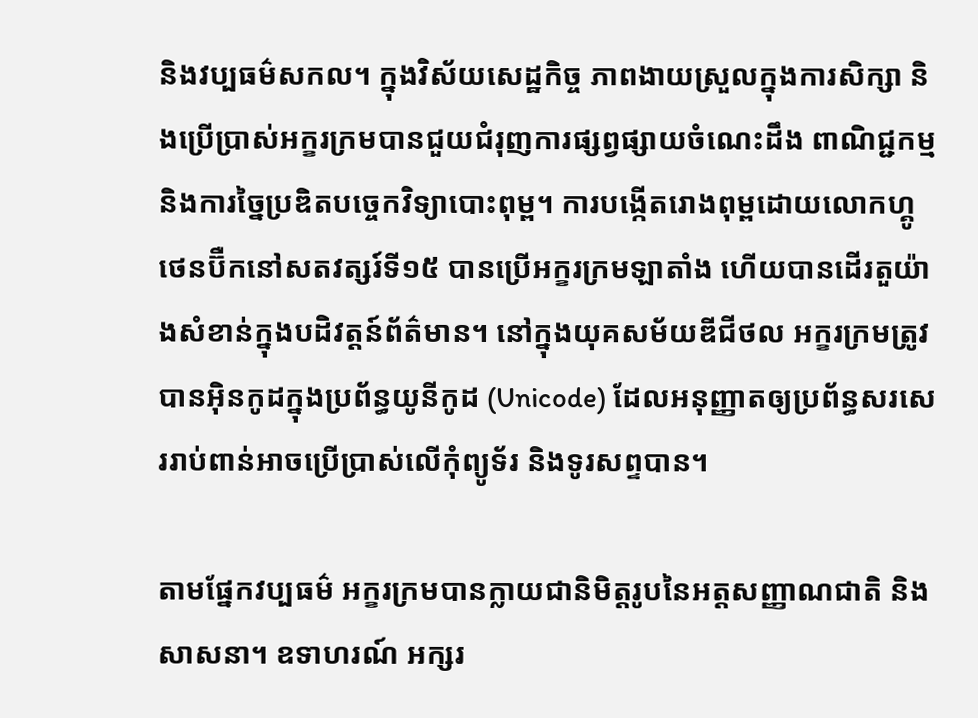និងវប្បធម៌សកល។ ក្នុងវិស័យសេដ្ឋកិច្ច ភាពងាយស្រួលក្នុងការសិក្សា និងប្រើប្រាស់អក្ខរក្រមបានជួយជំរុញការផ្សព្វផ្សាយចំណេះដឹង ពាណិជ្ជកម្ម និងការច្នៃប្រឌិតបច្ចេកវិទ្យាបោះពុម្ព។ ការបង្កើតរោងពុម្ពដោយលោកហ្គូថេនប៊ឺកនៅសតវត្សរ៍ទី១៥ បានប្រើអក្ខរក្រមឡាតាំង ហើយបានដើរតួយ៉ាងសំខាន់ក្នុងបដិវត្តន៍ព័ត៌មាន។ នៅក្នុងយុគសម័យឌីជីថល អក្ខរក្រមត្រូវបានអ៊ិនកូដក្នុងប្រព័ន្ធយូនីកូដ (Unicode) ដែលអនុញ្ញាតឲ្យប្រព័ន្ធសរសេររាប់ពាន់អាចប្រើប្រាស់លើកុំព្យូទ័រ និងទូរសព្ទបាន។

តាមផ្នែកវប្បធម៌ អក្ខរក្រមបានក្លាយជានិមិត្តរូបនៃអត្តសញ្ញាណជាតិ និងសាសនា។ ឧទាហរណ៍ អក្សរ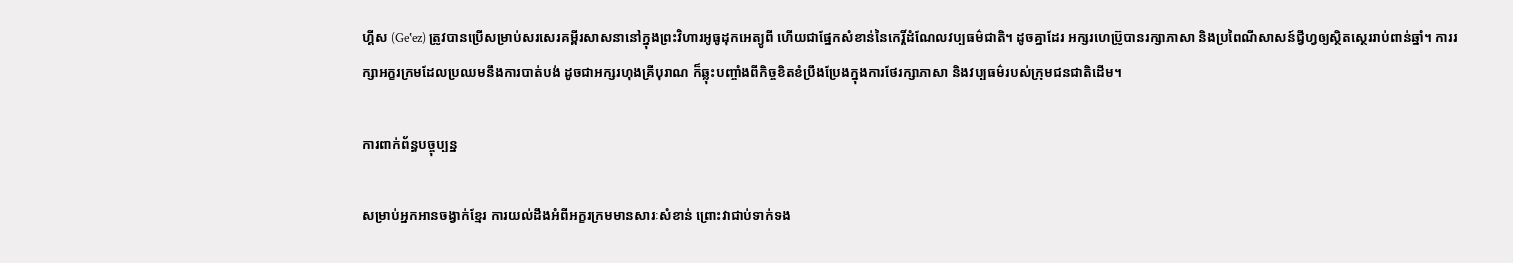ហ្គីស (Geʽez) ត្រូវបានប្រើសម្រាប់សរសេរគម្ពីរសាសនានៅក្នុងព្រះវិហារអូធូដុកអេត្យូពី ហើយជាផ្នែកសំខាន់នៃកេរ្តិ៍ដំណែលវប្បធម៌ជាតិ។ ដូចគ្នាដែរ អក្សរហេប្រ៊ូបានរក្សាភាសា និងប្រពៃណីសាសន៍ជ្វីហ្វឲ្យស្ថិតស្ថេររាប់ពាន់ឆ្នាំ។ ការរក្សាអក្ខរក្រមដែលប្រឈមនឹងការបាត់បង់ ដូចជាអក្សរហុងគ្រីបុរាណ ក៏ឆ្លុះបញ្ចាំងពីកិច្ចខិតខំប្រឹងប្រែងក្នុងការថែរក្សាភាសា និងវប្បធម៌របស់ក្រុមជនជាតិដើម។

ការពាក់ព័ន្ធបច្ចុប្បន្ន

សម្រាប់អ្នកអានចង្វាក់ខ្មែរ ការយល់ដឹងអំពីអក្ខរក្រមមានសារៈសំខាន់ ព្រោះវាជាប់ទាក់ទង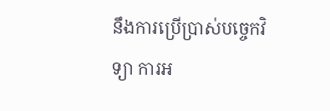នឹងការប្រើប្រាស់បច្ចេកវិទ្យា ការអ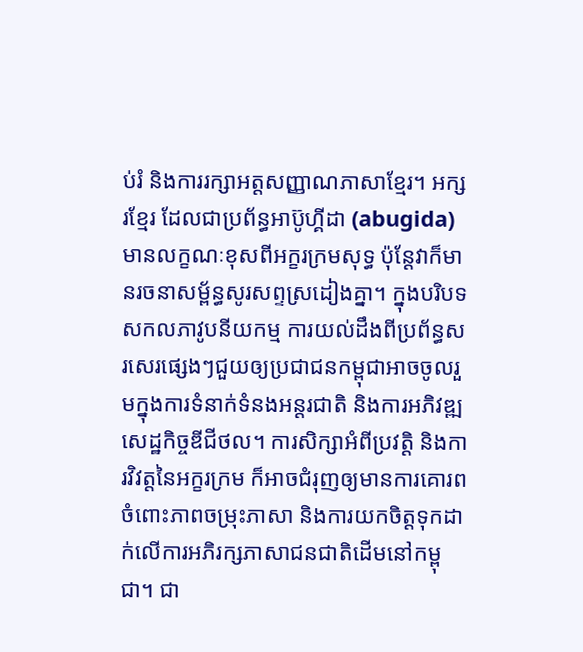ប់រំ និងការរក្សាអត្តសញ្ញាណភាសាខ្មែរ។ អក្សរខ្មែរ ដែលជាប្រព័ន្ធអាប៊ូហ្គីដា (abugida) មានលក្ខណៈខុសពីអក្ខរក្រមសុទ្ធ ប៉ុន្តែវាក៏មានរចនាសម្ព័ន្ធសូរសព្ទស្រដៀងគ្នា។ ក្នុងបរិបទសកលភាវូបនីយកម្ម ការយល់ដឹងពីប្រព័ន្ធសរសេរផ្សេងៗជួយឲ្យប្រជាជនកម្ពុជាអាចចូលរួមក្នុងការទំនាក់ទំនងអន្តរជាតិ និងការអភិវឌ្ឍសេដ្ឋកិច្ចឌីជីថល។ ការសិក្សាអំពីប្រវត្តិ និងការវិវត្តនៃអក្ខរក្រម ក៏អាចជំរុញឲ្យមានការគោរពចំពោះភាពចម្រុះភាសា និងការយកចិត្តទុកដាក់លើការអភិរក្សភាសាជនជាតិដើមនៅកម្ពុជា។ ជា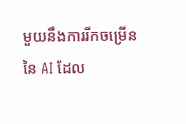មួយនឹងការរីកចម្រើននៃ AI ដែល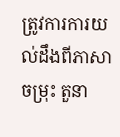ត្រូវការការយល់ដឹងពីភាសាចម្រុះ តួនា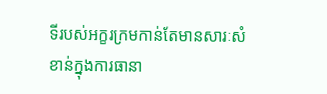ទីរបស់អក្ខរក្រមកាន់តែមានសារៈសំខាន់ក្នុងការធានា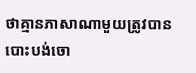ថាគ្មានភាសាណាមួយត្រូវបានបោះបង់ចោ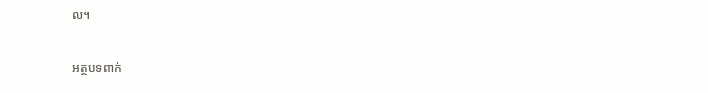ល។

អត្ថបទពាក់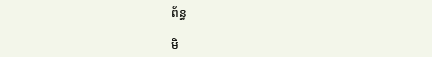ព័ន្ធ

មិ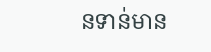នទាន់មាន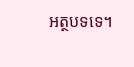អត្ថបទទេ។